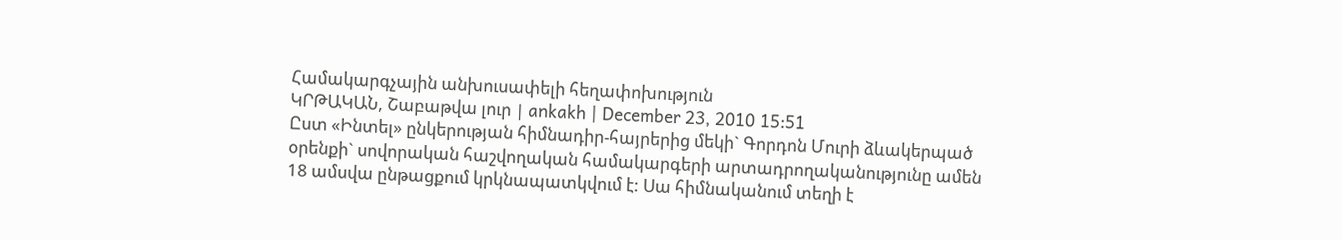Համակարգչային անխուսափելի հեղափոխություն
ԿՐԹԱԿԱՆ, Շաբաթվա լուր | ankakh | December 23, 2010 15:51
Ըստ «Ինտել» ընկերության հիմնադիր-հայրերից մեկի` Գորդոն Մուրի ձևակերպած օրենքի` սովորական հաշվողական համակարգերի արտադրողականությունը ամեն 18 ամսվա ընթացքում կրկնապատկվում է: Սա հիմնականում տեղի է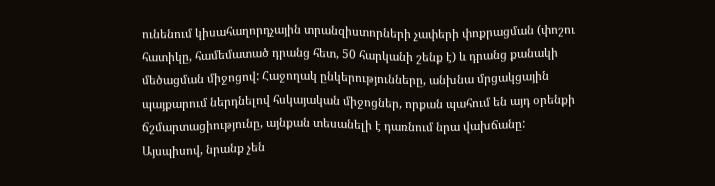ունենում կիսահաղորդչային տրանզիստորների չափերի փոքրացման (փոշու հատիկը, համեմատած դրանց հետ, 50 հարկանի շենք է) և դրանց քանակի մեծացման միջոցով: Հաջողակ ընկերությունները, անխնա մրցակցային պայքարում ներդնելով հսկայական միջոցներ, որքան պահում են այդ օրենքի ճշմարտացիությունը, այնքան տեսանելի է դառնում նրա վախճանը: Այսպիսով, նրանք չեն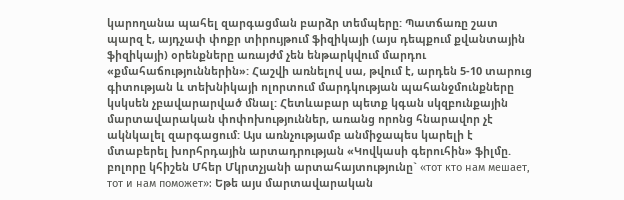կարողանա պահել զարգացման բարձր տեմպերը: Պատճառը շատ պարզ է, այդչափ փոքր տիրույթում ֆիզիկայի (այս դեպքում քվանտային ֆիզիկայի) օրենքները առայժմ չեն ենթարկվում մարդու «քմահաճություններին»: Հաշվի առնելով սա, թվում է, արդեն 5-10 տարուց գիտության և տեխնիկայի ոլորտում մարդկության պահանջմունքները կսկսեն չբավարարված մնալ: Հետևաբար պետք կգան սկզբունքային մարտավարական փոփոխություններ, առանց որոնց հնարավոր չէ ակնկալել զարգացում: Այս առնչությամբ անմիջապես կարելի է մտաբերել խորհրդային արտադրության «Կովկասի գերուհին» ֆիլմը. բոլորը կհիշեն Մհեր Մկրտչյանի արտահայտությունը` «тот кто нам мешает, тот и нам поможет»: Եթե այս մարտավարական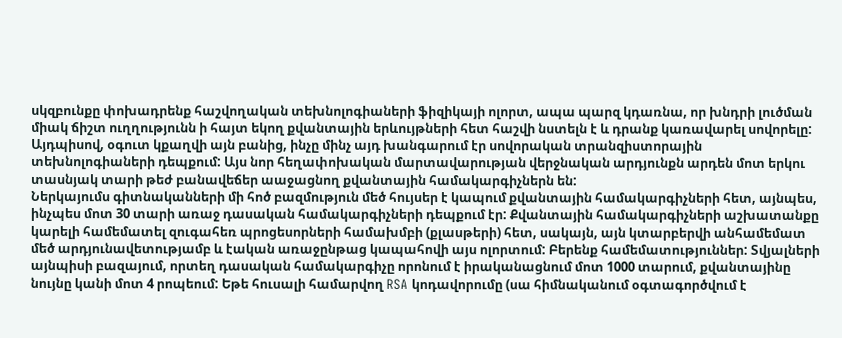սկզբունքը փոխադրենք հաշվողական տեխնոլոգիաների ֆիզիկայի ոլորտ, ապա պարզ կդառնա, որ խնդրի լուծման միակ ճիշտ ուղղությունն ի հայտ եկող քվանտային երևույթների հետ հաշվի նստելն է և դրանք կառավարել սովորելը: Այդպիսով, օգուտ կքաղվի այն բանից, ինչը մինչ այդ խանգարում էր սովորական տրանզիստորային տեխնոլոգիաների դեպքում: Այս նոր հեղափոխական մարտավարության վերջնական արդյունքն արդեն մոտ երկու տասնյակ տարի թեժ բանավեճեր աաջացնող քվանտային համակարգիչներն են:
Ներկայումս գիտնականների մի հոծ բազմություն մեծ հույսեր է կապում քվանտային համակարգիչների հետ, այնպես, ինչպես մոտ 30 տարի առաջ դասական համակարգիչների դեպքում էր: Քվանտային համակարգիչների աշխատանքը կարելի համեմատել զուգահեռ պրոցեսորների համախմբի (քլասթերի) հետ, սակայն, այն կտարբերվի անհամեմատ մեծ արդյունավետությամբ և էական առաջընթաց կապահովի այս ոլորտում: Բերենք համեմատություններ: Տվյալների այնպիսի բազայում, որտեղ դասական համակարգիչը որոնում է իրականացնում մոտ 1000 տարում, քվանտայինը նույնը կանի մոտ 4 րոպեում: Եթե հուսալի համարվող RSA կոդավորումը (սա հիմնականում օգտագործվում է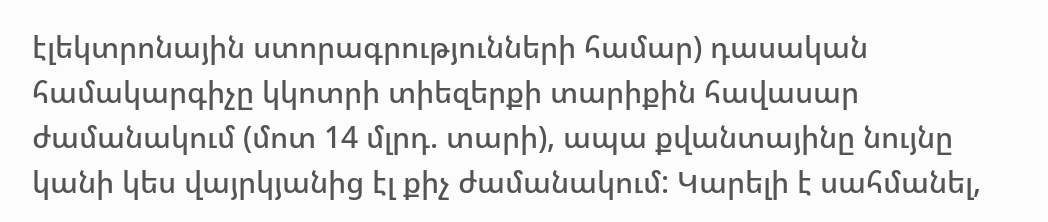էլեկտրոնային ստորագրությունների համար) դասական համակարգիչը կկոտրի տիեզերքի տարիքին հավասար ժամանակում (մոտ 14 մլրդ. տարի), ապա քվանտայինը նույնը կանի կես վայրկյանից էլ քիչ ժամանակում: Կարելի է սահմանել,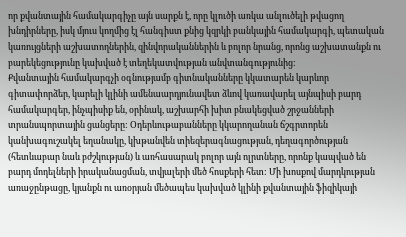որ քվանտային համակարգիչը այն սարքն է, որը կլուծի առկա անլուծելի թվացող խնդիրները, իսկ մյուս կողմից էլ հանգիստ քնից կզրկի բանկային համակարգի, պետական կառույցների աշխատողներին, զինվորականներին և բոլոր նրանց, որոնց աշխատանքն ու բարեկեցությունը կախված է տեղեկատվության անվտանգությունից:
Քվանտային համակարգչի օգնությամբ գիտնականները կկատարեն կարևոր գիտափորձեր, կարելի կլինի ամենաարդյունավետ ձևով կառավարել այնպիսի բարդ համակարգեր, ինչպիսիք են, օրինակ, աշխարհի խիտ բնակեցված շրջանների տրանսպորտային ցանցերը: Օդերևութաբանները կկարողանան ճշգրտորեն կանխագուշակել եղանակը, կխթանվեն տիեզերագնացության, դեղագործության (հետևաբար նաև բժշկության) և առհասարակ բոլոր այն ոլրտները, որոնք կապված են բարդ մոդելների իրականացման, տվյալերի մեծ հոսքերի հետ: Մի խոսքով մարդկության առաջընթացը, կյանքն ու առօրյան մեծապես կախված կլինի քվանտային ֆիզիկայի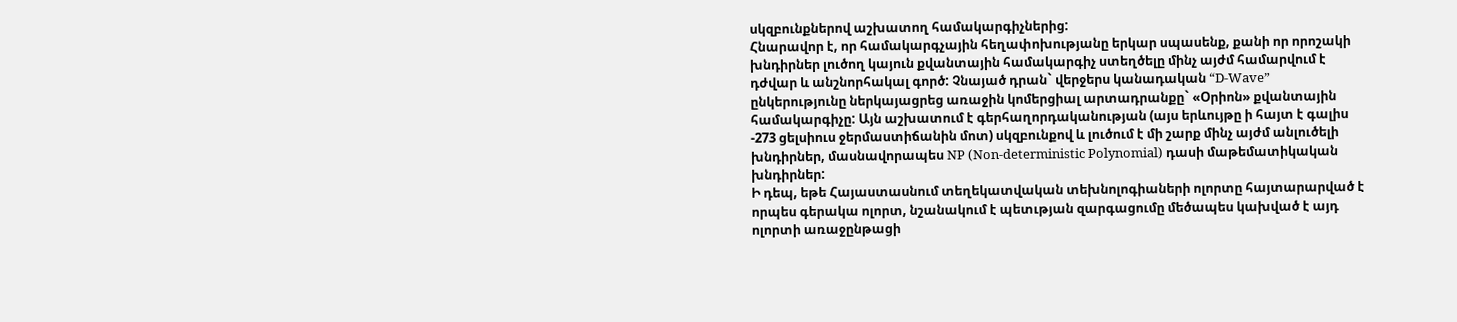սկզբունքներով աշխատող համակարգիչներից:
Հնարավոր է, որ համակարգչային հեղափոխությանը երկար սպասենք, քանի որ որոշակի խնդիրներ լուծող կայուն քվանտային համակարգիչ ստեղծելը մինչ այժմ համարվում է դժվար և անշնորհակալ գործ: Չնայած դրան` վերջերս կանադական “D-Wave” ընկերությունը ներկայացրեց առաջին կոմերցիալ արտադրանքը` «Օրիոն» քվանտային համակարգիչը: Այն աշխատում է գերհաղորդականության (այս երևույթը ի հայտ է գալիս -273 ցելսիուս ջերմաստիճանին մոտ) սկզբունքով և լուծում է մի շարք մինչ այժմ անլուծելի խնդիրներ, մասնավորապես NP (Non-deterministic Polynomial) դասի մաթեմատիկական խնդիրներ:
Ի դեպ, եթե Հայաստասնում տեղեկատվական տեխնոլոգիաների ոլորտը հայտարարված է որպես գերակա ոլորտ, նշանակում է պետւթյան զարգացումը մեծապես կախված է այդ ոլորտի առաջընթացի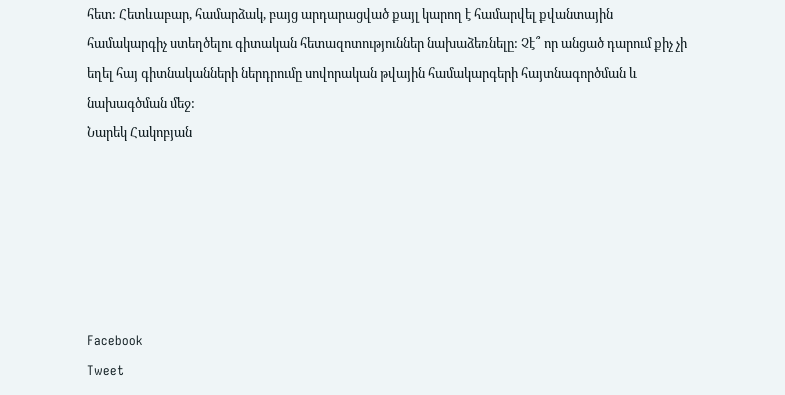հետ: Հետևաբար, համարձակ, բայց արդարացված քայլ կարող է համարվել քվանտային համակարգիչ ստեղծելու գիտական հետազոտություններ նախաձեռնելը: Չէ՞ որ անցած դարում քիչ չի եղել հայ գիտնականների ներդրումը սովորական թվային համակարգերի հայտնագործման և նախագծման մեջ:
Նարեկ Հակոբյան






Facebook
Tweet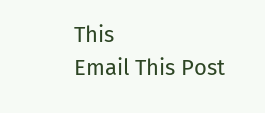This
Email This Post